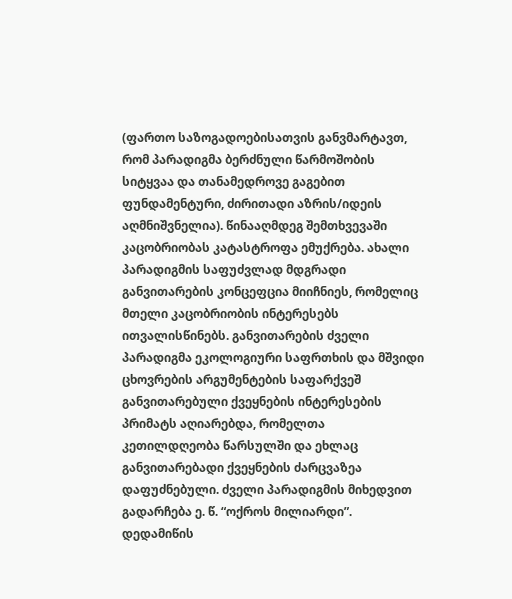(ფართო საზოგადოებისათვის განვმარტავთ, რომ პარადიგმა ბერძნული წარმოშობის სიტყვაა და თანამედროვე გაგებით ფუნდამენტური, ძირითადი აზრის/იდეის აღმნიშვნელია). წინააღმდეგ შემთხვევაში კაცობრიობას კატასტროფა ემუქრება. ახალი პარადიგმის საფუძვლად მდგრადი განვითარების კონცეფცია მიიჩნიეს, რომელიც მთელი კაცობრიობის ინტერესებს ითვალისწინებს. განვითარების ძველი პარადიგმა ეკოლოგიური საფრთხის და მშვიდი ცხოვრების არგუმენტების საფარქვეშ განვითარებული ქვეყნების ინტერესების პრიმატს აღიარებდა, რომელთა კეთილდღეობა წარსულში და ეხლაც განვითარებადი ქვეყნების ძარცვაზეა დაფუძნებული. ძველი პარადიგმის მიხედვით გადარჩება ე. წ. “ოქროს მილიარდი”. დედამიწის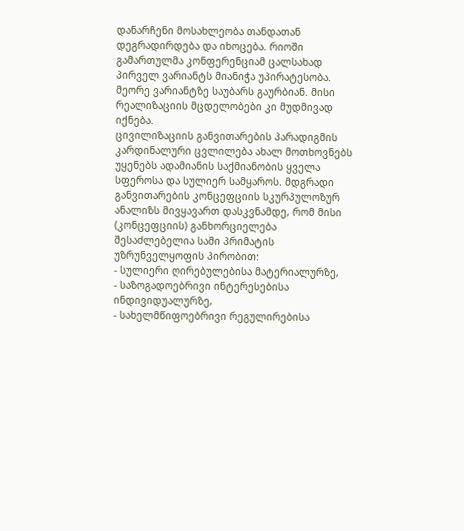დანარჩენი მოსახლეობა თანდათან დეგრადირდება და იხოცება. რიოში გამართულმა კონფერენციამ ცალსახად პირველ ვარიანტს მიანიჭა უპირატესობა. მეორე ვარიანტზე საუბარს გაურბიან. მისი რეალიზაციის მცდელობები კი მუდმივად იქნება.
ცივილიზაციის განვითარების პარადიგმის კარდინალური ცვლილება ახალ მოთხოვნებს უყენებს ადამიანის საქმიანობის ყველა სფეროსა და სულიერ სამყაროს. მდგრადი განვითარების კონცეფციის სკურპულოზურ ანალიზს მივყავართ დასკვნამდე, რომ მისი (კონცეფციის) განხორციელება შესაძლებელია სამი პრიმატის უზრუნველყოფის პირობით:
- სულიერი ღირებულებისა მატერიალურზე,
- საზოგადოებრივი ინტერესებისა ინდივიდუალურზე,
- სახელმწიფოებრივი რეგულირებისა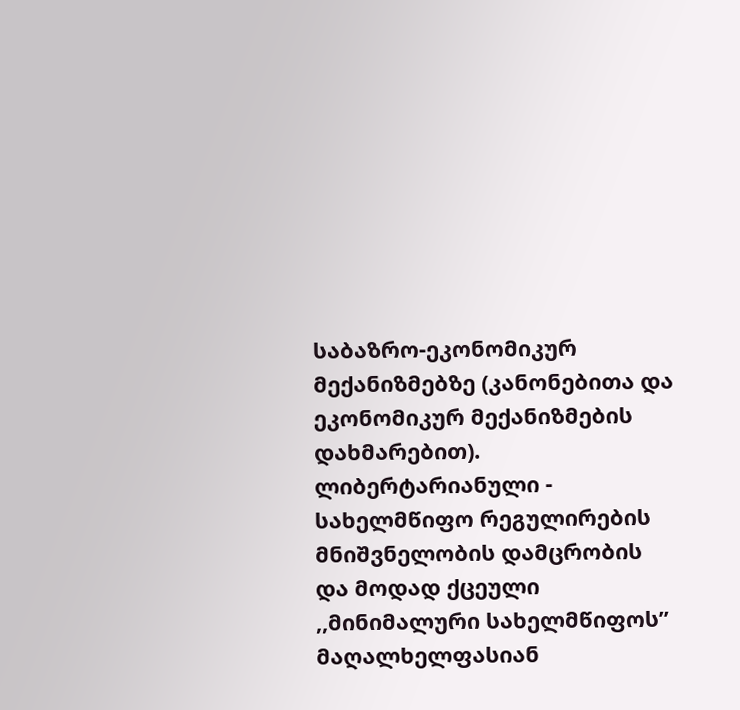საბაზრო-ეკონომიკურ მექანიზმებზე (კანონებითა და ეკონომიკურ მექანიზმების დახმარებით).
ლიბერტარიანული - სახელმწიფო რეგულირების მნიშვნელობის დამცრობის და მოდად ქცეული ,,მინიმალური სახელმწიფოს” მაღალხელფასიან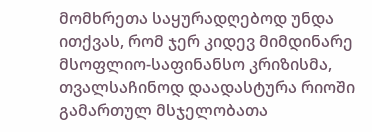მომხრეთა საყურადღებოდ უნდა ითქვას, რომ ჯერ კიდევ მიმდინარე მსოფლიო-საფინანსო კრიზისმა, თვალსაჩინოდ დაადასტურა რიოში გამართულ მსჯელობათა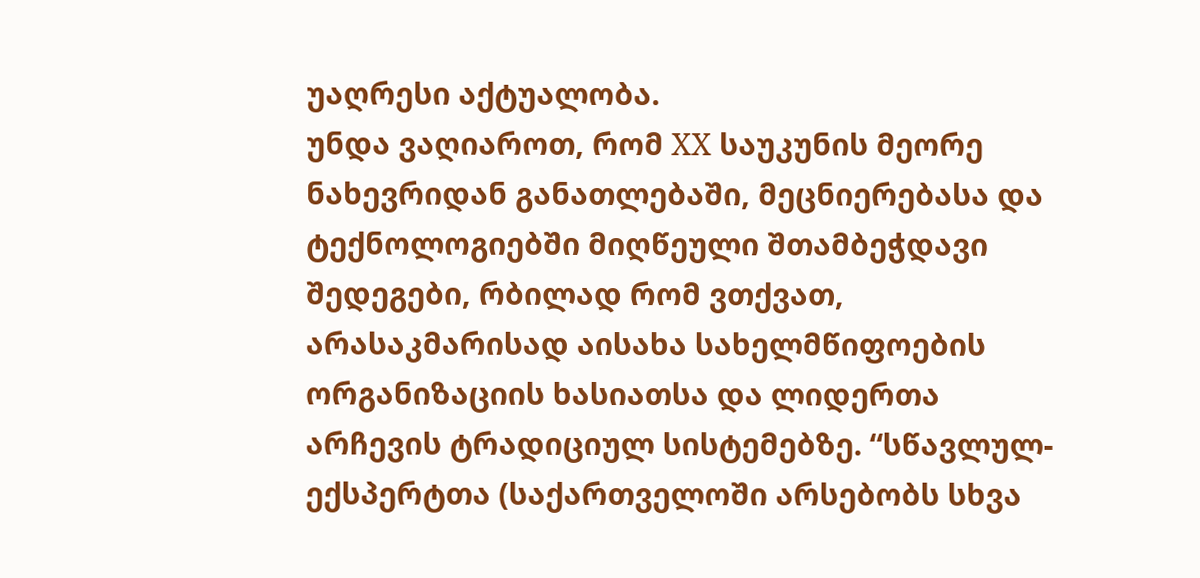უაღრესი აქტუალობა.
უნდა ვაღიაროთ, რომ XX საუკუნის მეორე ნახევრიდან განათლებაში, მეცნიერებასა და ტექნოლოგიებში მიღწეული შთამბეჭდავი შედეგები, რბილად რომ ვთქვათ, არასაკმარისად აისახა სახელმწიფოების ორგანიზაციის ხასიათსა და ლიდერთა არჩევის ტრადიციულ სისტემებზე. “სწავლულ-ექსპერტთა (საქართველოში არსებობს სხვა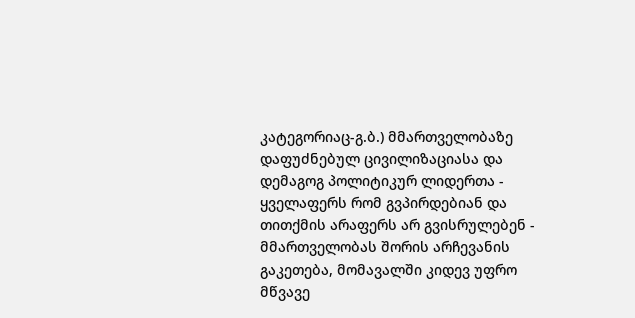კატეგორიაც-გ.ბ.) მმართველობაზე დაფუძნებულ ცივილიზაციასა და დემაგოგ პოლიტიკურ ლიდერთა - ყველაფერს რომ გვპირდებიან და თითქმის არაფერს არ გვისრულებენ - მმართველობას შორის არჩევანის გაკეთება, მომავალში კიდევ უფრო მწვავე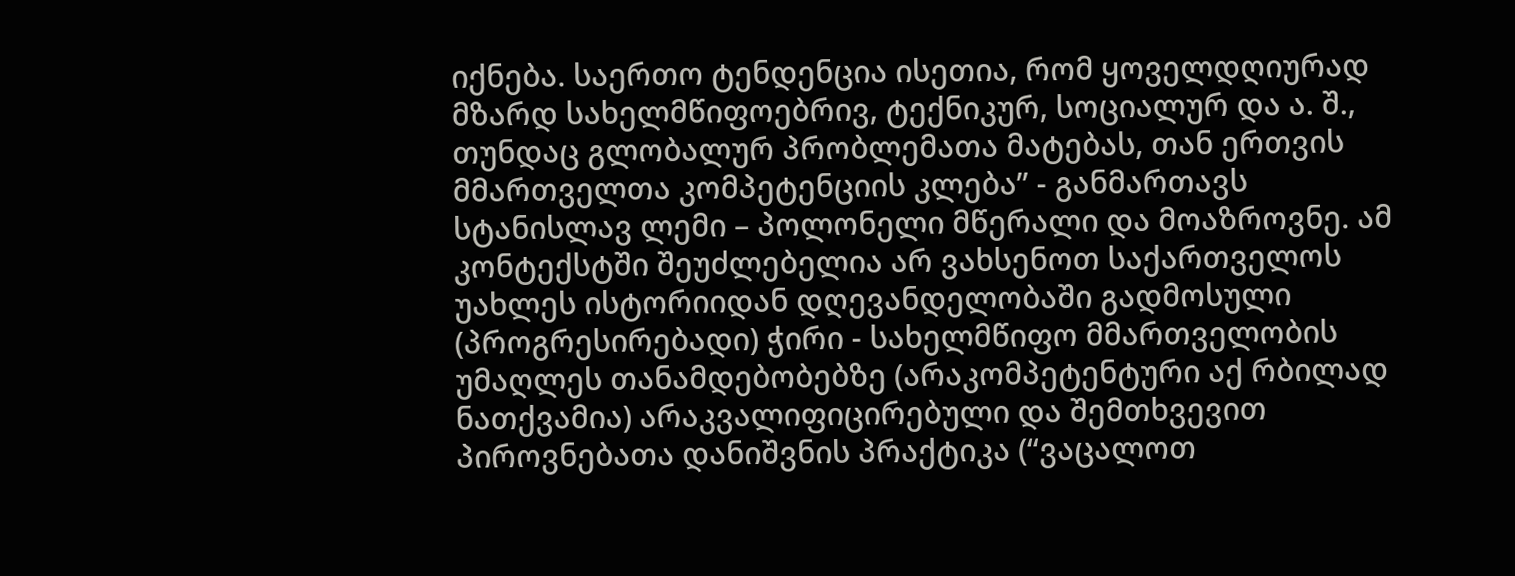იქნება. საერთო ტენდენცია ისეთია, რომ ყოველდღიურად მზარდ სახელმწიფოებრივ, ტექნიკურ, სოციალურ და ა. შ., თუნდაც გლობალურ პრობლემათა მატებას, თან ერთვის მმართველთა კომპეტენციის კლება” - განმართავს სტანისლავ ლემი – პოლონელი მწერალი და მოაზროვნე. ამ კონტექსტში შეუძლებელია არ ვახსენოთ საქართველოს უახლეს ისტორიიდან დღევანდელობაში გადმოსული (პროგრესირებადი) ჭირი - სახელმწიფო მმართველობის უმაღლეს თანამდებობებზე (არაკომპეტენტური აქ რბილად ნათქვამია) არაკვალიფიცირებული და შემთხვევით პიროვნებათა დანიშვნის პრაქტიკა (“ვაცალოთ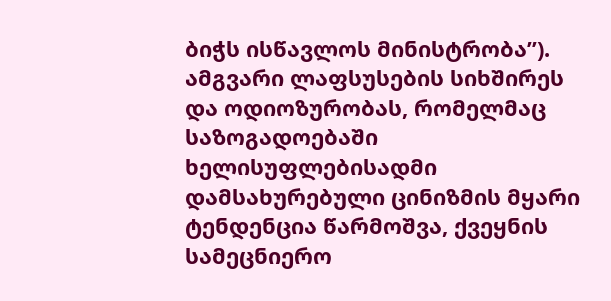ბიჭს ისწავლოს მინისტრობა”). ამგვარი ლაფსუსების სიხშირეს და ოდიოზურობას, რომელმაც საზოგადოებაში ხელისუფლებისადმი დამსახურებული ცინიზმის მყარი ტენდენცია წარმოშვა, ქვეყნის სამეცნიერო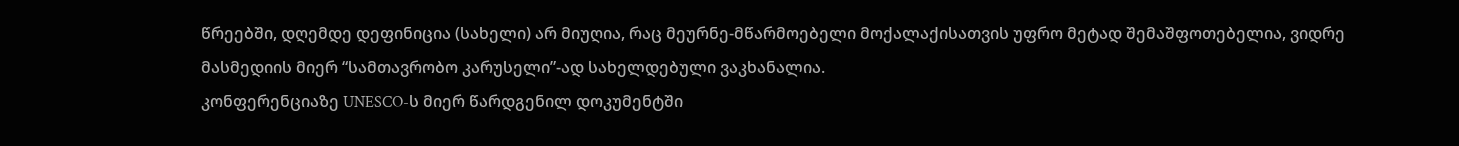წრეებში, დღემდე დეფინიცია (სახელი) არ მიუღია, რაც მეურნე-მწარმოებელი მოქალაქისათვის უფრო მეტად შემაშფოთებელია, ვიდრე მასმედიის მიერ “სამთავრობო კარუსელი”-ად სახელდებული ვაკხანალია.
კონფერენციაზე UNESCO-ს მიერ წარდგენილ დოკუმენტში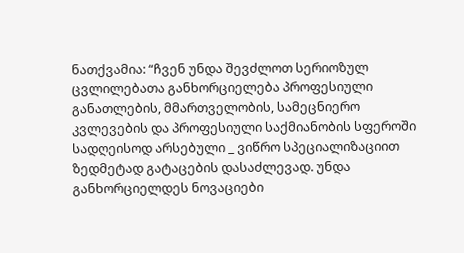ნათქვამია: “ჩვენ უნდა შევძლოთ სერიოზულ ცვლილებათა განხორციელება პროფესიული განათლების, მმართველობის, სამეცნიერო კვლევების და პროფესიული საქმიანობის სფეროში სადღეისოდ არსებული _ ვიწრო სპეციალიზაციით ზედმეტად გატაცების დასაძლევად. უნდა განხორციელდეს ნოვაციები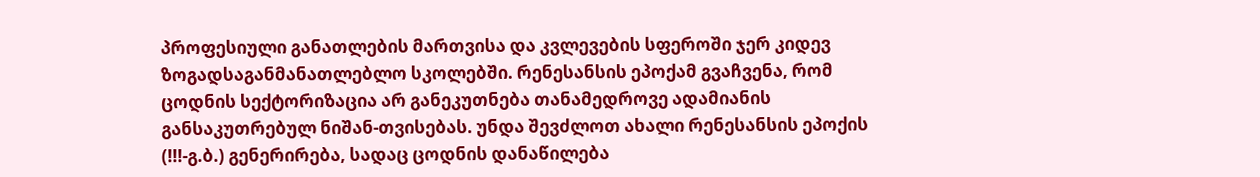პროფესიული განათლების მართვისა და კვლევების სფეროში ჯერ კიდევ ზოგადსაგანმანათლებლო სკოლებში. რენესანსის ეპოქამ გვაჩვენა, რომ ცოდნის სექტორიზაცია არ განეკუთნება თანამედროვე ადამიანის განსაკუთრებულ ნიშან-თვისებას. უნდა შევძლოთ ახალი რენესანსის ეპოქის (!!!-გ.ბ.) გენერირება, სადაც ცოდნის დანაწილება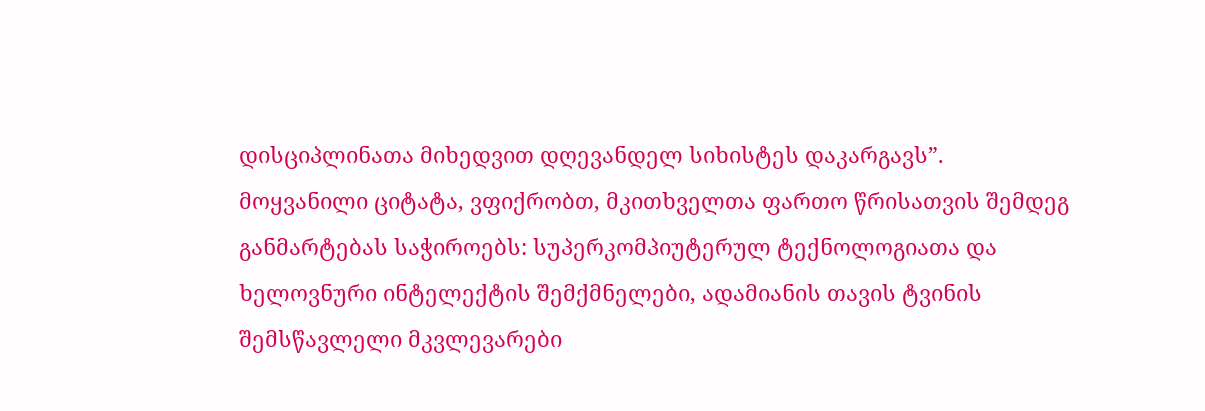დისციპლინათა მიხედვით დღევანდელ სიხისტეს დაკარგავს”.
მოყვანილი ციტატა, ვფიქრობთ, მკითხველთა ფართო წრისათვის შემდეგ განმარტებას საჭიროებს: სუპერკომპიუტერულ ტექნოლოგიათა და ხელოვნური ინტელექტის შემქმნელები, ადამიანის თავის ტვინის შემსწავლელი მკვლევარები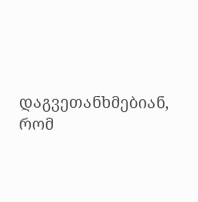დაგვეთანხმებიან, რომ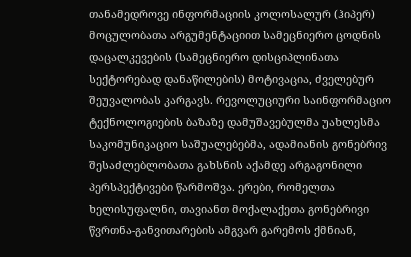თანამედროვე ინფორმაციის კოლოსალურ (ჰიპერ) მოცულობათა არგუმენტაციით სამეცნიერო ცოდნის დაცალკევების (სამეცნიერო დისციპლინათა სექტორებად დანაწილების) მოტივაცია, ძველებურ შეუვალობას კარგავს. რევოლუციური საინფორმაციო ტექნოლოგიების ბაზაზე დამუშავებულმა უახლესმა საკომუნიკაციო საშუალებებმა, ადამიანის გონებრივ შესაძლებლობათა გახსნის აქამდე არგაგონილი პერსპექტივები წარმოშვა. ერები, რომელთა ხელისუფალნი, თავიანთ მოქალაქეთა გონებრივი წვრთნა-განვითარების ამგვარ გარემოს ქმნიან,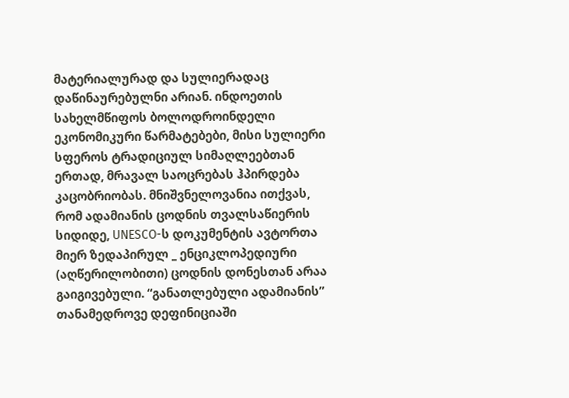მატერიალურად და სულიერადაც დაწინაურებულნი არიან. ინდოეთის სახელმწიფოს ბოლოდროინდელი ეკონომიკური წარმატებები, მისი სულიერი სფეროს ტრადიციულ სიმაღლეებთან ერთად, მრავალ საოცრებას ჰპირდება კაცობრიობას. მნიშვნელოვანია ითქვას, რომ ადამიანის ცოდნის თვალსაწიერის სიდიდე, UNESCO-ს დოკუმენტის ავტორთა მიერ ზედაპირულ _ ენციკლოპედიური (აღწერილობითი) ცოდნის დონესთან არაა გაიგივებული. “განათლებული ადამიანის” თანამედროვე დეფინიციაში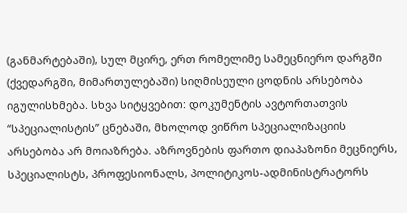(განმარტებაში), სულ მცირე, ერთ რომელიმე სამეცნიერო დარგში (ქვედარგში, მიმართულებაში) სიღმისეული ცოდნის არსებობა იგულისხმება. სხვა სიტყვებით: დოკუმენტის ავტორთათვის “სპეციალისტის” ცნებაში, მხოლოდ ვიწრო სპეციალიზაციის არსებობა არ მოიაზრება. აზროვნების ფართო დიაპაზონი მეცნიერს, სპეციალისტს, პროფესიონალს, პოლიტიკოს-ადმინისტრატორს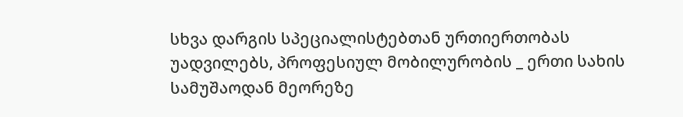სხვა დარგის სპეციალისტებთან ურთიერთობას უადვილებს, პროფესიულ მობილურობის _ ერთი სახის სამუშაოდან მეორეზე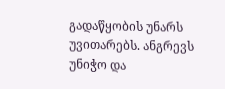გადაწყობის უნარს უვითარებს. ანგრევს უნიჭო და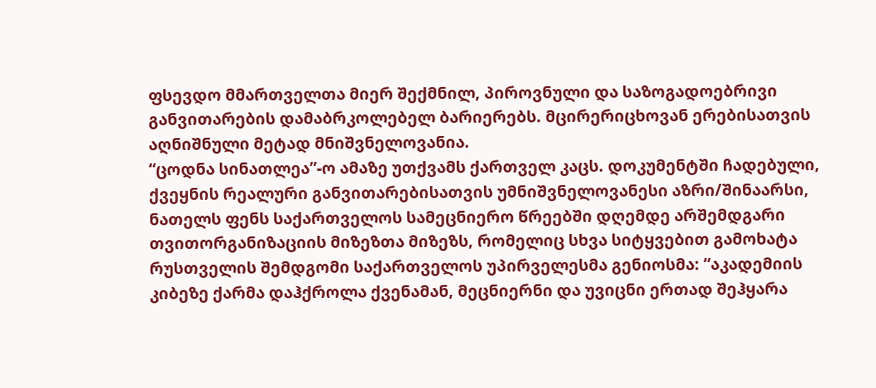ფსევდო მმართველთა მიერ შექმნილ, პიროვნული და საზოგადოებრივი განვითარების დამაბრკოლებელ ბარიერებს. მცირერიცხოვან ერებისათვის აღნიშნული მეტად მნიშვნელოვანია.
“ცოდნა სინათლეა”-ო ამაზე უთქვამს ქართველ კაცს. დოკუმენტში ჩადებული, ქვეყნის რეალური განვითარებისათვის უმნიშვნელოვანესი აზრი/შინაარსი, ნათელს ფენს საქართველოს სამეცნიერო წრეებში დღემდე არშემდგარი თვითორგანიზაციის მიზეზთა მიზეზს, რომელიც სხვა სიტყვებით გამოხატა რუსთველის შემდგომი საქართველოს უპირველესმა გენიოსმა: “აკადემიის კიბეზე ქარმა დაჰქროლა ქვენამან, მეცნიერნი და უვიცნი ერთად შეჰყარა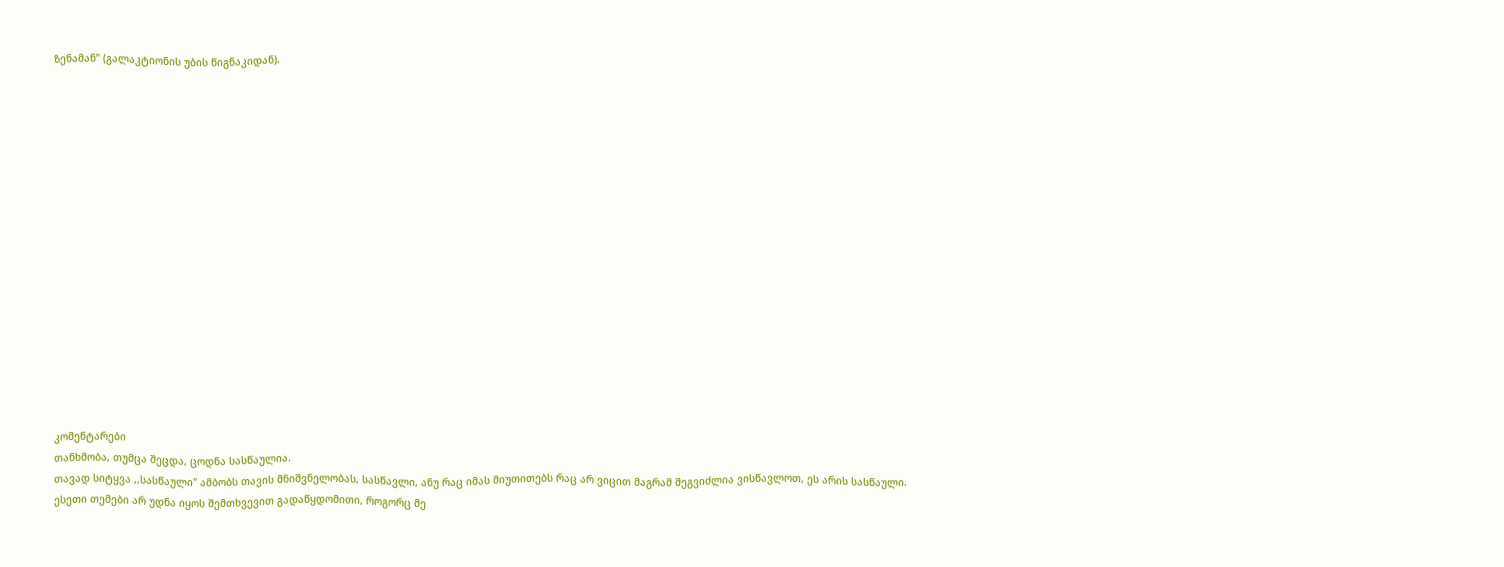ზენამან” (გალაკტიონის უბის წიგნაკიდან).

















კომენტარები
თანხმობა, თუმცა შეცდა, ცოდნა სასწაულია.
თავად სიტყვა ,,სასწაული" ამბობს თავის მნიშვნელობას, სასწავლი, ანუ რაც იმას მიუთითებს რაც არ ვიცით მაგრამ შეგვიძლია ვისწავლოთ, ეს არის სასწაული.
ესეთი თემები არ უდნა იყოს შემთხვევით გადაწყდომითი, როგორც მე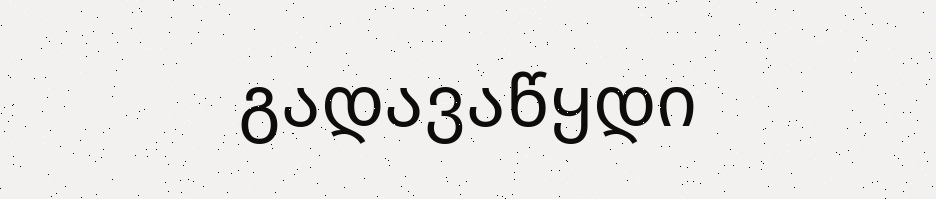გადავაწყდი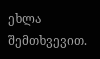ეხლა შემთხვევით.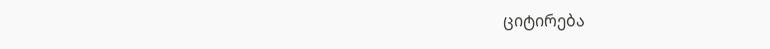ციტირება